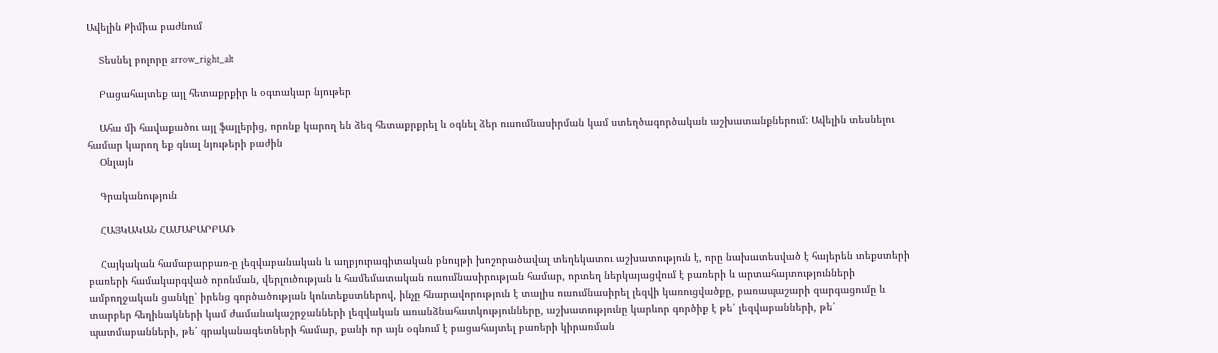Ավելին Քիմիա բաժնում

    Տեսնել բոլորը arrow_right_alt

    Բացահայտեք այլ հետաքրքիր և օգտակար նյութեր

    Ահա մի հավաքածու այլ ֆայլերից, որոնք կարող են ձեզ հետաքրքրել և օգնել ձեր ուսումնասիրման կամ ստեղծագործական աշխատանքներում: Ավելին տեսնելու համար կարող եք գնալ նյութերի բաժին
    Օնլայն

    Գրականություն

    ՀԱՅԿԱԿԱՆ ՀԱՄԱԲԱՐԲԱՌ

    Հայկական համաբարբառ-ը լեզվաբանական և աղբյուրագիտական բնույթի խոշորածավալ տեղեկատու աշխատություն է, որը նախատեսված է հայերեն տեքստերի բառերի համակարգված որոնման, վերլուծության և համեմատական ուսումնասիրության համար, որտեղ ներկայացվում է բառերի և արտահայտությունների ամբողջական ցանկը՝ իրենց գործածության կոնտեքստներով, ինչը հնարավորություն է տալիս ուսումնասիրել լեզվի կառուցվածքը, բառապաշարի զարգացումը և տարբեր հեղինակների կամ ժամանակաշրջանների լեզվական առանձնահատկությունները, աշխատությունը կարևոր գործիք է թե՛ լեզվաբանների, թե՛ պատմաբանների, թե՛ գրականագետների համար, քանի որ այն օգնում է բացահայտել բառերի կիրառման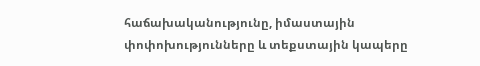հաճախականությունը, իմաստային փոփոխությունները և տեքստային կապերը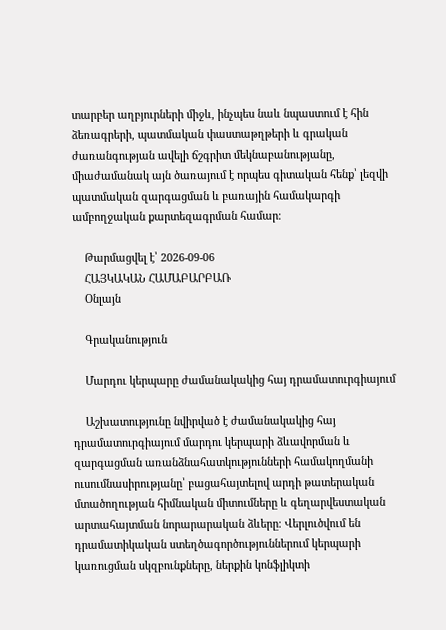տարբեր աղբյուրների միջև, ինչպես նաև նպաստում է հին ձեռագրերի, պատմական փաստաթղթերի և գրական ժառանգության ավելի ճշգրիտ մեկնաբանությանը, միաժամանակ այն ծառայում է որպես գիտական հենք՝ լեզվի պատմական զարգացման և բառային համակարգի ամբողջական քարտեզագրման համար։

    Թարմացվել է՝ 2026-09-06
    ՀԱՅԿԱԿԱՆ ՀԱՄԱԲԱՐԲԱՌ
    Օնլայն

    Գրականություն

    Մարդու կերպարը ժամանակակից հայ դրամատուրգիայում

    Աշխատությունը նվիրված է ժամանակակից հայ դրամատուրգիայում մարդու կերպարի ձևավորման և զարգացման առանձնահատկությունների համակողմանի ուսումնասիրությանը՝ բացահայտելով արդի թատերական մտածողության հիմնական միտումները և գեղարվեստական արտահայտման նորարարական ձևերը։ Վերլուծվում են դրամատիկական ստեղծագործություններում կերպարի կառուցման սկզբունքները, ներքին կոնֆլիկտի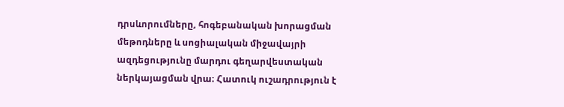դրսևորումները, հոգեբանական խորացման մեթոդները և սոցիալական միջավայրի ազդեցությունը մարդու գեղարվեստական ներկայացման վրա։ Հատուկ ուշադրություն է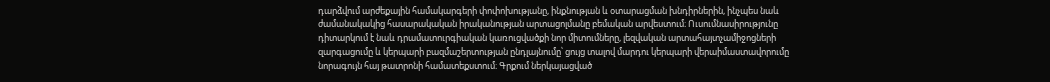դարձվում արժեքային համակարգերի փոփոխությանը, ինքնության և օտարացման խնդիրներին, ինչպես նաև ժամանակակից հասարակական իրականության արտացոլմանը բեմական արվեստում։ Ուսումնասիրությունը դիտարկում է նաև դրամատուրգիական կառուցվածքի նոր միտումները, լեզվական արտահայտչամիջոցների զարգացումը և կերպարի բազմաշերտության ընդլայնումը՝ ցույց տալով մարդու կերպարի վերաիմաստավորումը նորագույն հայ թատրոնի համատեքստում։ Գրքում ներկայացված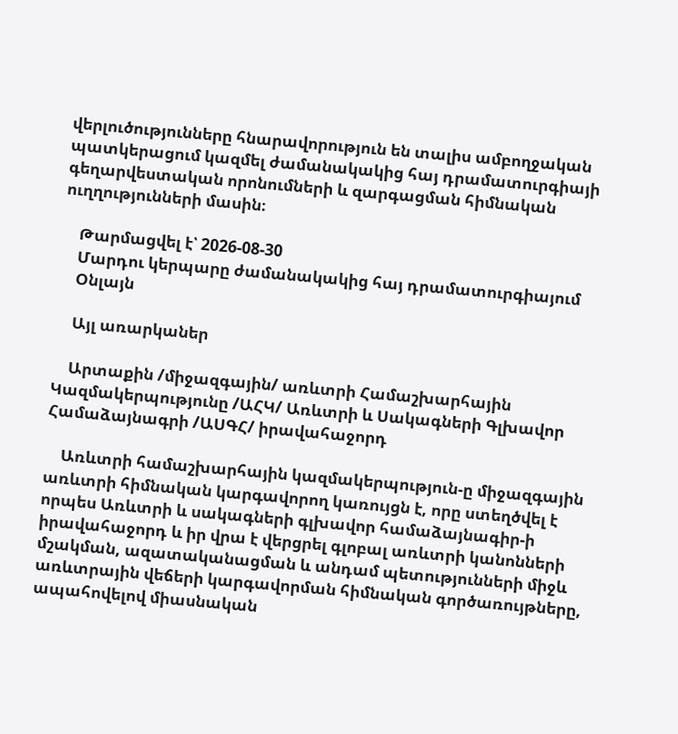վերլուծությունները հնարավորություն են տալիս ամբողջական պատկերացում կազմել ժամանակակից հայ դրամատուրգիայի գեղարվեստական որոնումների և զարգացման հիմնական ուղղությունների մասին։

    Թարմացվել է՝ 2026-08-30
    Մարդու կերպարը ժամանակակից հայ դրամատուրգիայում
    Օնլայն

    Այլ առարկաներ

    Արտաքին /միջազգային/ առևտրի Համաշխարհային Կազմակերպությունը /ԱՀԿ/ Առևտրի և Սակագների Գլխավոր Համաձայնագրի /ԱՍԳՀ/ իրավահաջորդ

    Առևտրի համաշխարհային կազմակերպություն-ը միջազգային առևտրի հիմնական կարգավորող կառույցն է, որը ստեղծվել է որպես Առևտրի և սակագների գլխավոր համաձայնագիր-ի իրավահաջորդ և իր վրա է վերցրել գլոբալ առևտրի կանոնների մշակման, ազատականացման և անդամ պետությունների միջև առևտրային վեճերի կարգավորման հիմնական գործառույթները, ապահովելով միասնական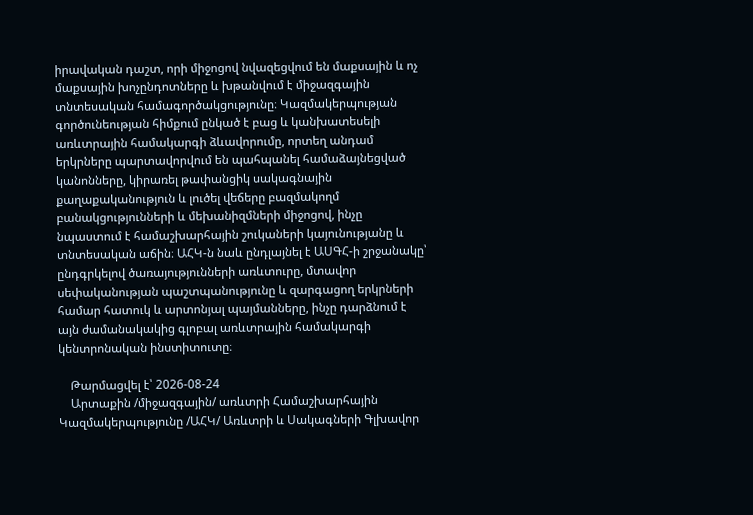իրավական դաշտ, որի միջոցով նվազեցվում են մաքսային և ոչ մաքսային խոչընդոտները և խթանվում է միջազգային տնտեսական համագործակցությունը։ Կազմակերպության գործունեության հիմքում ընկած է բաց և կանխատեսելի առևտրային համակարգի ձևավորումը, որտեղ անդամ երկրները պարտավորվում են պահպանել համաձայնեցված կանոնները, կիրառել թափանցիկ սակագնային քաղաքականություն և լուծել վեճերը բազմակողմ բանակցությունների և մեխանիզմների միջոցով, ինչը նպաստում է համաշխարհային շուկաների կայունությանը և տնտեսական աճին։ ԱՀԿ-ն նաև ընդլայնել է ԱՍԳՀ-ի շրջանակը՝ ընդգրկելով ծառայությունների առևտուրը, մտավոր սեփականության պաշտպանությունը և զարգացող երկրների համար հատուկ և արտոնյալ պայմանները, ինչը դարձնում է այն ժամանակակից գլոբալ առևտրային համակարգի կենտրոնական ինստիտուտը։

    Թարմացվել է՝ 2026-08-24
    Արտաքին /միջազգային/ առևտրի Համաշխարհային Կազմակերպությունը /ԱՀԿ/ Առևտրի և Սակագների Գլխավոր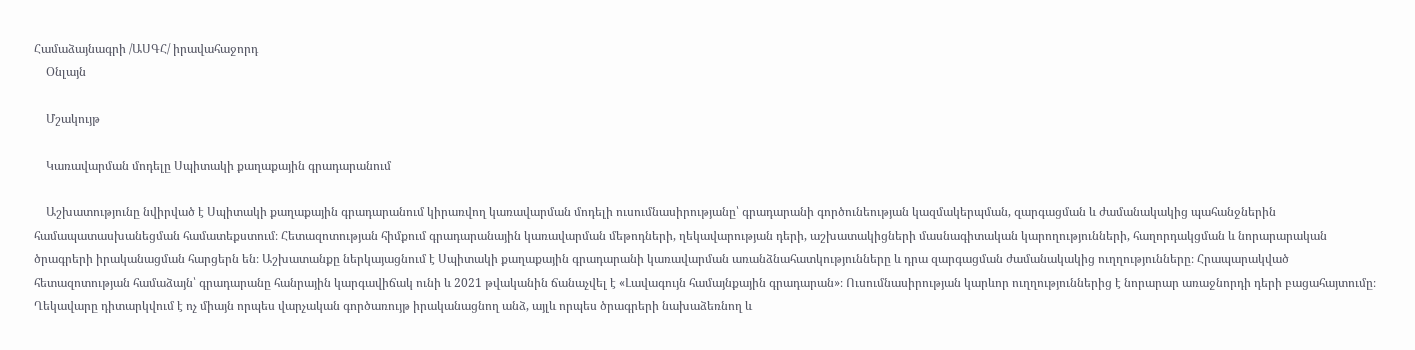Համաձայնագրի /ԱՍԳՀ/ իրավահաջորդ
    Օնլայն

    Մշակույթ

    Կառավարման մոդելը Սպիտակի քաղաքային գրադարանում

    Աշխատությունը նվիրված է Սպիտակի քաղաքային գրադարանում կիրառվող կառավարման մոդելի ուսումնասիրությանը՝ գրադարանի գործունեության կազմակերպման, զարգացման և ժամանակակից պահանջներին համապատասխանեցման համատեքստում։ Հետազոտության հիմքում գրադարանային կառավարման մեթոդների, ղեկավարության դերի, աշխատակիցների մասնագիտական կարողությունների, հաղորդակցման և նորարարական ծրագրերի իրականացման հարցերն են։ Աշխատանքը ներկայացնում է Սպիտակի քաղաքային գրադարանի կառավարման առանձնահատկությունները և դրա զարգացման ժամանակակից ուղղությունները։ Հրապարակված հետազոտության համաձայն՝ գրադարանը հանրային կարգավիճակ ունի և 2021 թվականին ճանաչվել է «Լավագույն համայնքային գրադարան»։ Ուսումնասիրության կարևոր ուղղություններից է նորարար առաջնորդի դերի բացահայտումը։ Ղեկավարը դիտարկվում է ոչ միայն որպես վարչական գործառույթ իրականացնող անձ, այլև որպես ծրագրերի նախաձեռնող և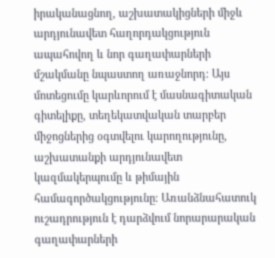իրականացնող, աշխատակիցների միջև արդյունավետ հաղորդակցություն ապահովող և նոր գաղափարների մշակմանը նպաստող առաջնորդ։ Այս մոտեցումը կարևորում է մասնագիտական գիտելիքը, տեղեկատվական տարբեր միջոցներից օգտվելու կարողությունը, աշխատանքի արդյունավետ կազմակերպումը և թիմային համագործակցությունը։ Առանձնահատուկ ուշադրություն է դարձվում նորարարական գաղափարների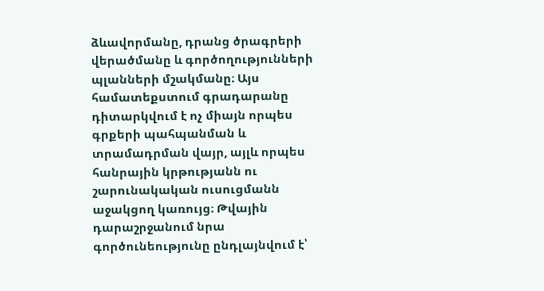ձևավորմանը, դրանց ծրագրերի վերածմանը և գործողությունների պլանների մշակմանը։ Այս համատեքստում գրադարանը դիտարկվում է ոչ միայն որպես գրքերի պահպանման և տրամադրման վայր, այլև որպես հանրային կրթությանն ու շարունակական ուսուցմանն աջակցող կառույց։ Թվային դարաշրջանում նրա գործունեությունը ընդլայնվում է՝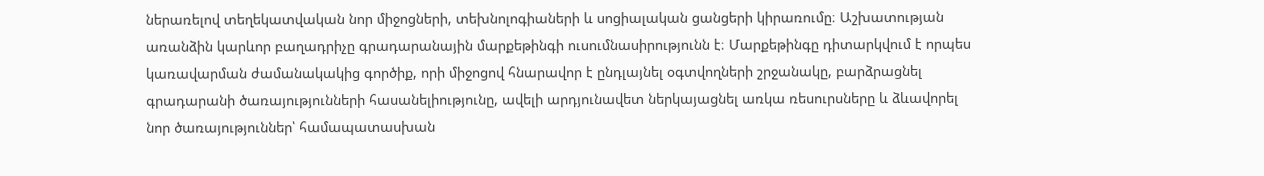ներառելով տեղեկատվական նոր միջոցների, տեխնոլոգիաների և սոցիալական ցանցերի կիրառումը։ Աշխատության առանձին կարևոր բաղադրիչը գրադարանային մարքեթինգի ուսումնասիրությունն է։ Մարքեթինգը դիտարկվում է որպես կառավարման ժամանակակից գործիք, որի միջոցով հնարավոր է ընդլայնել օգտվողների շրջանակը, բարձրացնել գրադարանի ծառայությունների հասանելիությունը, ավելի արդյունավետ ներկայացնել առկա ռեսուրսները և ձևավորել նոր ծառայություններ՝ համապատասխան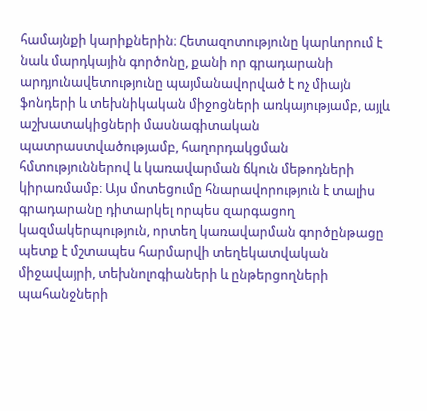համայնքի կարիքներին։ Հետազոտությունը կարևորում է նաև մարդկային գործոնը, քանի որ գրադարանի արդյունավետությունը պայմանավորված է ոչ միայն ֆոնդերի և տեխնիկական միջոցների առկայությամբ, այլև աշխատակիցների մասնագիտական պատրաստվածությամբ, հաղորդակցման հմտություններով և կառավարման ճկուն մեթոդների կիրառմամբ։ Այս մոտեցումը հնարավորություն է տալիս գրադարանը դիտարկել որպես զարգացող կազմակերպություն, որտեղ կառավարման գործընթացը պետք է մշտապես հարմարվի տեղեկատվական միջավայրի, տեխնոլոգիաների և ընթերցողների պահանջների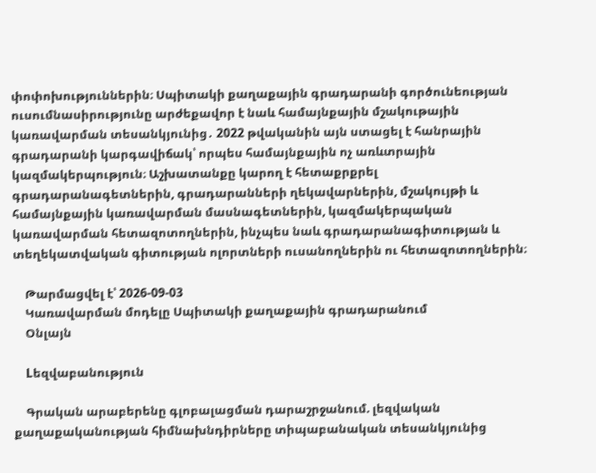փոփոխություններին։ Սպիտակի քաղաքային գրադարանի գործունեության ուսումնասիրությունը արժեքավոր է նաև համայնքային մշակութային կառավարման տեսանկյունից․ 2022 թվականին այն ստացել է հանրային գրադարանի կարգավիճակ՝ որպես համայնքային ոչ առևտրային կազմակերպություն։ Աշխատանքը կարող է հետաքրքրել գրադարանագետներին, գրադարանների ղեկավարներին, մշակույթի և համայնքային կառավարման մասնագետներին, կազմակերպական կառավարման հետազոտողներին, ինչպես նաև գրադարանագիտության և տեղեկատվական գիտության ոլորտների ուսանողներին ու հետազոտողներին։

    Թարմացվել է՝ 2026-09-03
    Կառավարման մոդելը Սպիտակի քաղաքային գրադարանում
    Օնլայն

    Lեզվաբանություն

    Գրական արաբերենը գլոբալացման դարաշրջանում. լեզվական քաղաքականության հիմնախնդիրները տիպաբանական տեսանկյունից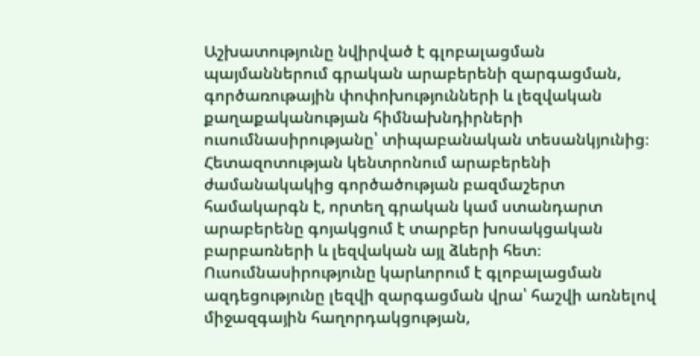Աշխատությունը նվիրված է գլոբալացման պայմաններում գրական արաբերենի զարգացման, գործառութային փոփոխությունների և լեզվական քաղաքականության հիմնախնդիրների ուսումնասիրությանը՝ տիպաբանական տեսանկյունից։ Հետազոտության կենտրոնում արաբերենի ժամանակակից գործածության բազմաշերտ համակարգն է, որտեղ գրական կամ ստանդարտ արաբերենը գոյակցում է տարբեր խոսակցական բարբառների և լեզվական այլ ձևերի հետ։ Ուսումնասիրությունը կարևորում է գլոբալացման ազդեցությունը լեզվի զարգացման վրա՝ հաշվի առնելով միջազգային հաղորդակցության,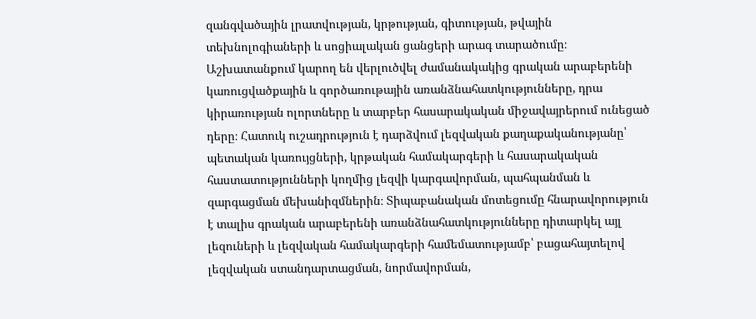զանգվածային լրատվության, կրթության, գիտության, թվային տեխնոլոգիաների և սոցիալական ցանցերի արագ տարածումը։ Աշխատանքում կարող են վերլուծվել ժամանակակից գրական արաբերենի կառուցվածքային և գործառութային առանձնահատկությունները, դրա կիրառության ոլորտները և տարբեր հասարակական միջավայրերում ունեցած դերը։ Հատուկ ուշադրություն է դարձվում լեզվական քաղաքականությանը՝ պետական կառույցների, կրթական համակարգերի և հասարակական հաստատությունների կողմից լեզվի կարգավորման, պահպանման և զարգացման մեխանիզմներին։ Տիպաբանական մոտեցումը հնարավորություն է տալիս գրական արաբերենի առանձնահատկությունները դիտարկել այլ լեզուների և լեզվական համակարգերի համեմատությամբ՝ բացահայտելով լեզվական ստանդարտացման, նորմավորման,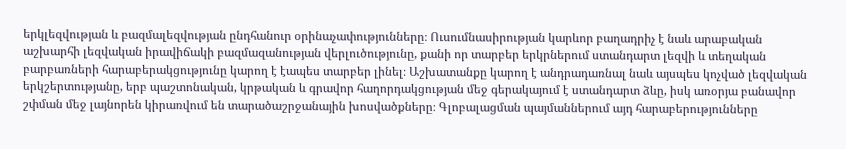երկլեզվության և բազմալեզվության ընդհանուր օրինաչափությունները։ Ուսումնասիրության կարևոր բաղադրիչ է նաև արաբական աշխարհի լեզվական իրավիճակի բազմազանության վերլուծությունը, քանի որ տարբեր երկրներում ստանդարտ լեզվի և տեղական բարբառների հարաբերակցությունը կարող է էապես տարբեր լինել։ Աշխատանքը կարող է անդրադառնալ նաև այսպես կոչված լեզվական երկշերտությանը, երբ պաշտոնական, կրթական և գրավոր հաղորդակցության մեջ գերակայում է ստանդարտ ձևը, իսկ առօրյա բանավոր շփման մեջ լայնորեն կիրառվում են տարածաշրջանային խոսվածքները։ Գլոբալացման պայմաններում այդ հարաբերությունները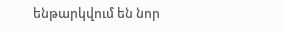ենթարկվում են նոր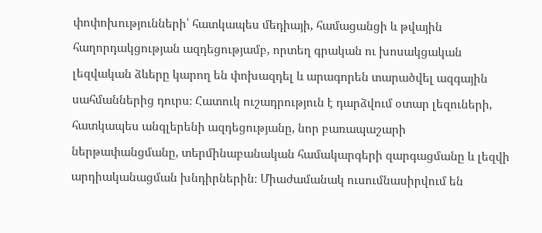փոփոխությունների՝ հատկապես մեդիայի, համացանցի և թվային հաղորդակցության ազդեցությամբ, որտեղ գրական ու խոսակցական լեզվական ձևերը կարող են փոխազդել և արագորեն տարածվել ազգային սահմաններից դուրս։ Հատուկ ուշադրություն է դարձվում օտար լեզուների, հատկապես անգլերենի ազդեցությանը, նոր բառապաշարի ներթափանցմանը, տերմինաբանական համակարգերի զարգացմանը և լեզվի արդիականացման խնդիրներին։ Միաժամանակ ուսումնասիրվում են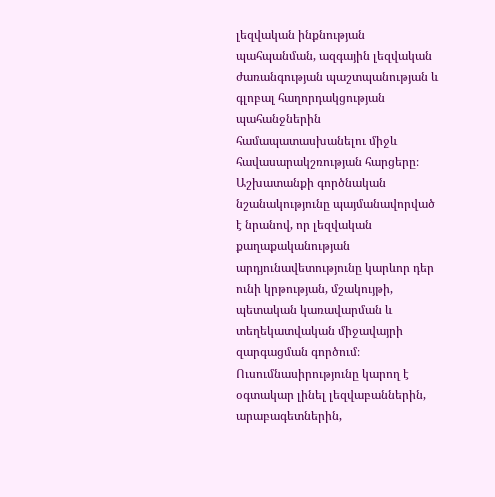լեզվական ինքնության պահպանման, ազգային լեզվական ժառանգության պաշտպանության և գլոբալ հաղորդակցության պահանջներին համապատասխանելու միջև հավասարակշռության հարցերը։ Աշխատանքի գործնական նշանակությունը պայմանավորված է նրանով, որ լեզվական քաղաքականության արդյունավետությունը կարևոր դեր ունի կրթության, մշակույթի, պետական կառավարման և տեղեկատվական միջավայրի զարգացման գործում։ Ուսումնասիրությունը կարող է օգտակար լինել լեզվաբաններին, արաբագետներին,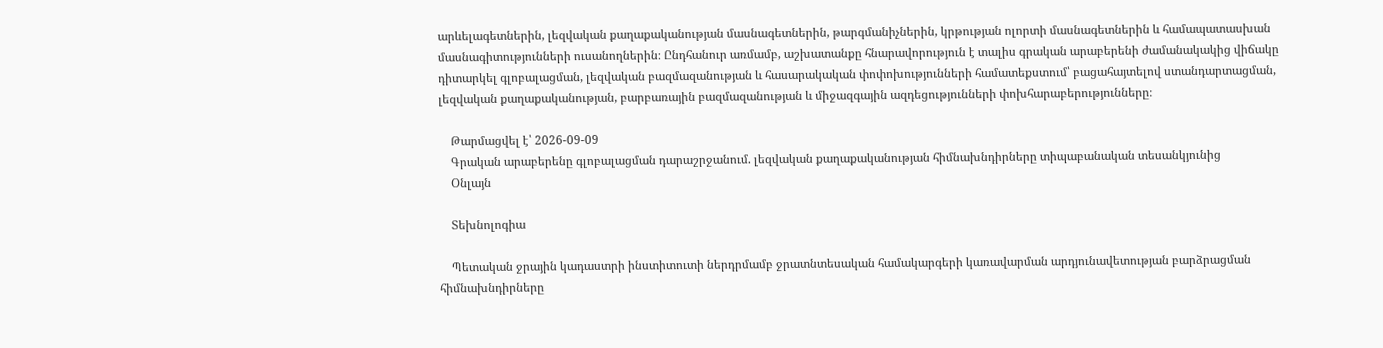արևելագետներին, լեզվական քաղաքականության մասնագետներին, թարգմանիչներին, կրթության ոլորտի մասնագետներին և համապատասխան մասնագիտությունների ուսանողներին։ Ընդհանուր առմամբ, աշխատանքը հնարավորություն է տալիս գրական արաբերենի ժամանակակից վիճակը դիտարկել գլոբալացման, լեզվական բազմազանության և հասարակական փոփոխությունների համատեքստում՝ բացահայտելով ստանդարտացման, լեզվական քաղաքականության, բարբառային բազմազանության և միջազգային ազդեցությունների փոխհարաբերությունները։

    Թարմացվել է՝ 2026-09-09
    Գրական արաբերենը գլոբալացման դարաշրջանում. լեզվական քաղաքականության հիմնախնդիրները տիպաբանական տեսանկյունից
    Օնլայն

    Տեխնոլոգիա

    Պետական ջրային կադաստրի ինստիտուտի ներդրմամբ ջրատնտեսական համակարգերի կառավարման արդյունավետության բարձրացման հիմնախնդիրները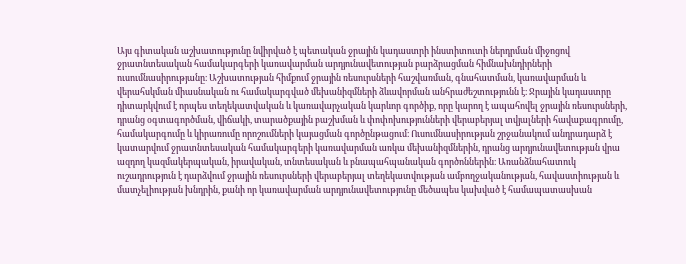Այս գիտական աշխատությունը նվիրված է պետական ջրային կադաստրի ինստիտուտի ներդրման միջոցով ջրատնտեսական համակարգերի կառավարման արդյունավետության բարձրացման հիմնախնդիրների ուսումնասիրությանը։ Աշխատության հիմքում ջրային ռեսուրսների հաշվառման, գնահատման, կառավարման և վերահսկման միասնական ու համակարգված մեխանիզմների ձևավորման անհրաժեշտությունն է։ Ջրային կադաստրը դիտարկվում է որպես տեղեկատվական և կառավարչական կարևոր գործիք, որը կարող է ապահովել ջրային ռեսուրսների, դրանց օգտագործման, վիճակի, տարածքային բաշխման և փոփոխությունների վերաբերյալ տվյալների հավաքագրումը, համակարգումը և կիրառումը որոշումների կայացման գործընթացում։ Ուսումնասիրության շրջանակում անդրադարձ է կատարվում ջրատնտեսական համակարգերի կառավարման առկա մեխանիզմներին, դրանց արդյունավետության վրա ազդող կազմակերպական, իրավական, տնտեսական և բնապահպանական գործոններին։ Առանձնահատուկ ուշադրություն է դարձվում ջրային ռեսուրսների վերաբերյալ տեղեկատվության ամբողջականության, հավաստիության և մատչելիության խնդրին, քանի որ կառավարման արդյունավետությունը մեծապես կախված է համապատասխան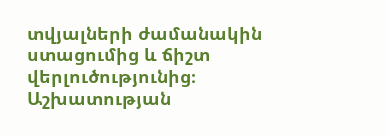տվյալների ժամանակին ստացումից և ճիշտ վերլուծությունից։ Աշխատության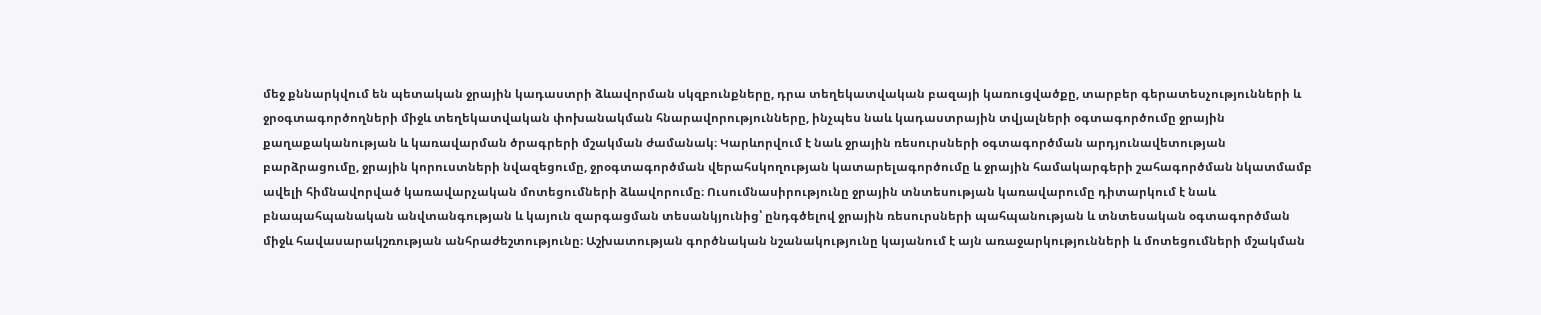մեջ քննարկվում են պետական ջրային կադաստրի ձևավորման սկզբունքները, դրա տեղեկատվական բազայի կառուցվածքը, տարբեր գերատեսչությունների և ջրօգտագործողների միջև տեղեկատվական փոխանակման հնարավորությունները, ինչպես նաև կադաստրային տվյալների օգտագործումը ջրային քաղաքականության և կառավարման ծրագրերի մշակման ժամանակ։ Կարևորվում է նաև ջրային ռեսուրսների օգտագործման արդյունավետության բարձրացումը, ջրային կորուստների նվազեցումը, ջրօգտագործման վերահսկողության կատարելագործումը և ջրային համակարգերի շահագործման նկատմամբ ավելի հիմնավորված կառավարչական մոտեցումների ձևավորումը։ Ուսումնասիրությունը ջրային տնտեսության կառավարումը դիտարկում է նաև բնապահպանական անվտանգության և կայուն զարգացման տեսանկյունից՝ ընդգծելով ջրային ռեսուրսների պահպանության և տնտեսական օգտագործման միջև հավասարակշռության անհրաժեշտությունը։ Աշխատության գործնական նշանակությունը կայանում է այն առաջարկությունների և մոտեցումների մշակման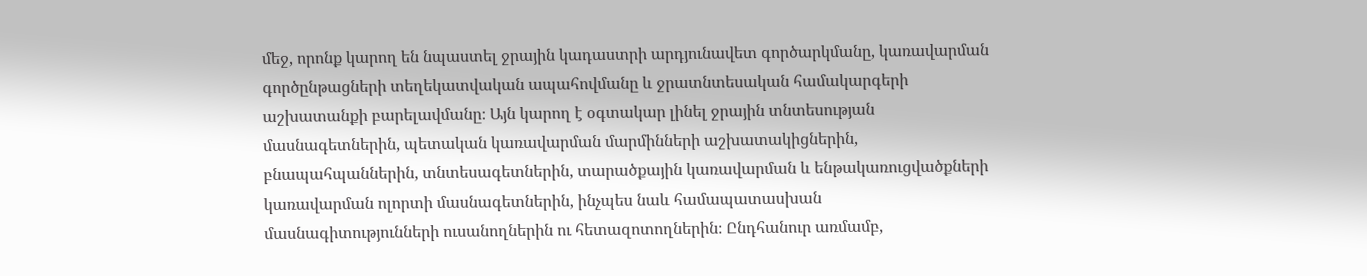մեջ, որոնք կարող են նպաստել ջրային կադաստրի արդյունավետ գործարկմանը, կառավարման գործընթացների տեղեկատվական ապահովմանը և ջրատնտեսական համակարգերի աշխատանքի բարելավմանը։ Այն կարող է օգտակար լինել ջրային տնտեսության մասնագետներին, պետական կառավարման մարմինների աշխատակիցներին, բնապահպաններին, տնտեսագետներին, տարածքային կառավարման և ենթակառուցվածքների կառավարման ոլորտի մասնագետներին, ինչպես նաև համապատասխան մասնագիտությունների ուսանողներին ու հետազոտողներին։ Ընդհանուր առմամբ,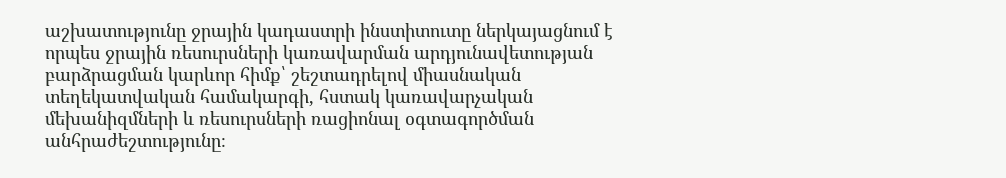աշխատությունը ջրային կադաստրի ինստիտուտը ներկայացնում է որպես ջրային ռեսուրսների կառավարման արդյունավետության բարձրացման կարևոր հիմք՝ շեշտադրելով միասնական տեղեկատվական համակարգի, հստակ կառավարչական մեխանիզմների և ռեսուրսների ռացիոնալ օգտագործման անհրաժեշտությունը։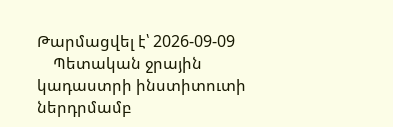Թարմացվել է՝ 2026-09-09
    Պետական ջրային կադաստրի ինստիտուտի ներդրմամբ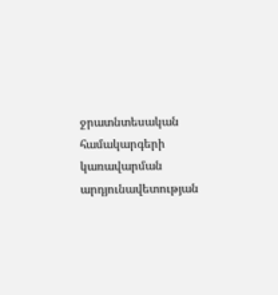ջրատնտեսական համակարգերի կառավարման արդյունավետության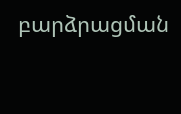բարձրացման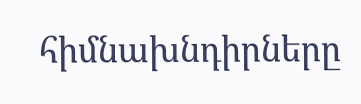հիմնախնդիրները